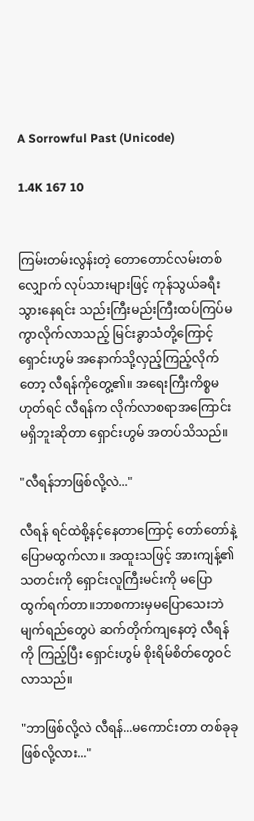A Sorrowful Past (Unicode)

1.4K 167 10


ကြမ်းတမ်းလွန်းတဲ့ တောတောင်လမ်းတစ်လျှောက် လုပ်သားများဖြင့် ကုန်သွယ်ခရီးသွားနေရင်း သည်းကြီးမည်းကြီးထပ်ကြပ်မကွာလိုက်လာသည့် မြင်းခွာသံတို့ကြောင့် ရှောင်းဟွမ် အနောက်သို့လှည့်ကြည့်လိုက်တော့ လီရန်ကိုတွေ့၏။ အရေးကြီးကိစ္စမဟုတ်ရင် လီရန်က လိုက်လာစရာအကြောင်းမရှိဘူးဆိုတာ ရှောင်းဟွမ် အတပ်သိသည်။

"လီရန်ဘာဖြစ်လို့လဲ..."

လီရန် ရင်ထဲစို့နင့်နေတာကြောင့် တော်တော်နဲ့ ပြောမထွက်လာ။ အထူးသဖြင့် အားကျန့်၏ သတင်းကို ရှောင်းလူကြီးမင်းကို မပြောထွက်ရက်တာ။ဘာစကားမှမပြောသေးဘဲ မျက်ရည်တွေပဲ ဆက်တိုက်ကျနေတဲ့ လီရန်ကို ကြည့်ပြီး ရှောင်းဟွမ် စိုးရိမ်စိတ်တွေဝင်လာသည်။

"ဘာဖြစ်လို့လဲ လီရန်...မကောင်းတာ တစ်ခုခုဖြစ်လို့လား..."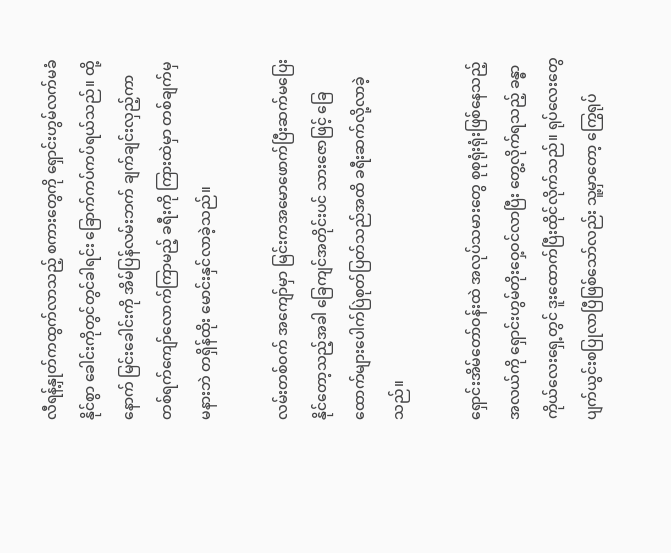လီရန့်နှုတ်ကထွက်လာသည့် စကားတွေကို ရှောင်းဟွမ်လက်မခံနိုင်စွာ ခေါင်းကိုတွင်တွင်ခါရင်း ခြောက်ကပ်ကပ်ရယ်သည်။ ထို့နောက် မြင်းခေါင်းကို အိမ်ပြန်လမ်းဘက် ချက်ချင်းလှည့်ကာ တစ်ရက်ကျော်လောက်ကြာမည့် ခရီးကို ကြားထဲမှာ တစ်ချက်မှ မနားဘဲ တရှိန်ထိုး မောင်းနှင်လာခဲ့သည်။

လမ်းတစ်ဝက် အကျော်မှာ မြင်းကအမောဖောက်ပြီးဆက်မပြေးနိုင်တော့သည့်အခါ ခြေကျင်အတိုင်းပင် သားဇောဖြင့် ခြေထောက်များပေါက်ပြဲစုတ်ပြတ်သည်အထိ ခရီးဆက်လို့လာခဲ့သည်။

ရှောင်းအိမ်တော်ဝန်းထဲ အလုပ်သမားတွေ စုစုရုံးရုံးဖြစ်နေသည့်အလယ်ကို ရှောင်းဟွမ်တိုးဝှေ့ဝင်လာပြီး တွေ့လိုက်ရသည့် ခန္ဓာကိုယ်လေးရှေ့တွင် ဒူးထောက်ပြီးထိုင်လိုက်သည်။ ရုပ်လေးတွေ ပျက်ယွင်းစပြုလာပြီဖြစ်သော်လည်း သူ့မှာတော့ ကြွေရုပ်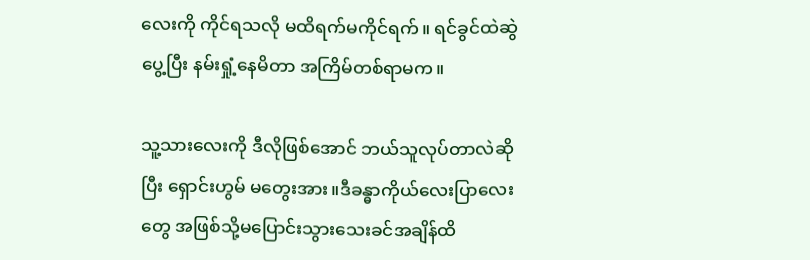လေးကို ကိုင်ရသလို မထိရက်မကိုင်ရက်။ ရင်ခွင်ထဲဆွဲပွေ့ပြီး နမ်းရှုံ့နေမိတာ အကြိမ်တစ်ရာမက။

သူ့သားလေးကို ဒီလိုဖြစ်အောင် ဘယ်သူလုပ်တာလဲဆိုပြီး ရှောင်းဟွမ် မတွေးအား။ဒီခန္ဓာကိုယ်လေးပြာလေးတွေ အဖြစ်သို့မပြောင်းသွားသေးခင်အချိန်ထိ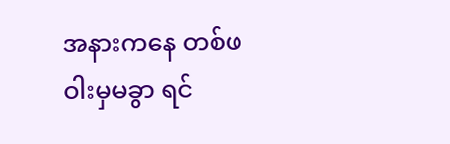အနားကနေ တစ်ဖဝါးမှမခွာ ရင်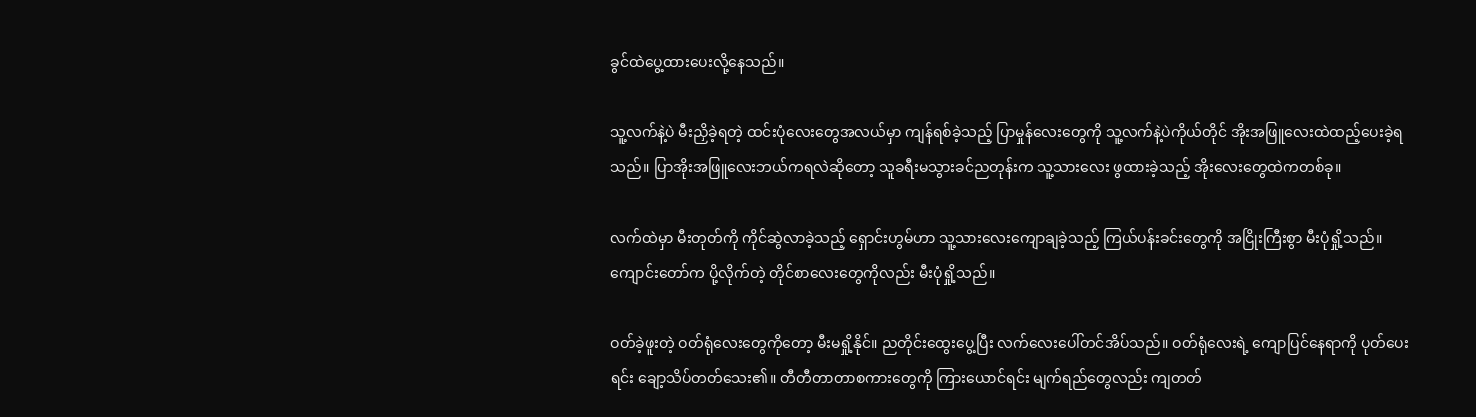ခွင်ထဲပွေ့ထားပေးလို့နေသည်။

သူ့လက်နဲ့ပဲ မီးညှိခဲ့ရတဲ့ ထင်းပုံလေးတွေအလယ်မှာ ကျန်ရစ်ခဲ့သည့် ပြာမှုန်လေးတွေကို သူ့လက်နဲ့ပဲကိုယ်တိုင် အိုးအဖြူလေးထဲထည့်ပေးခဲ့ရသည်။ ပြာအိုးအဖြူလေးဘယ်ကရလဲဆိုတော့ သူခရီးမသွားခင်ညတုန်းက သူ့သားလေး ဖွထားခဲ့သည့် အိုးလေးတွေထဲကတစ်ခု။

လက်ထဲမှာ မီးတုတ်ကို ကိုင်ဆွဲလာခဲ့သည့် ရှောင်းဟွမ်ဟာ သူ့သားလေးကျောချခဲ့သည့် ကြယ်ပန်းခင်းတွေကို အငြိုးကြီးစွာ မီးပုံရှို့သည်။ ကျောင်းတော်က ပို့လိုက်တဲ့ တိုင်စာလေးတွေကိုလည်း မီးပုံရှို့သည်။

ဝတ်ခဲ့ဖူးတဲ့ ဝတ်ရုံလေးတွေကိုတော့ မီးမရှို့နိုင်။ ညတိုင်းထွေးပွေ့ပြီး လက်လေးပေါ်တင်အိပ်သည်။ ဝတ်ရုံလေးရဲ့ ကျောပြင်နေရာကို ပုတ်ပေးရင်း ချော့သိပ်တတ်သေး၏။ တီတီတာတာစကားတွေကို ကြားယောင်ရင်း မျက်ရည်တွေလည်း ကျတတ်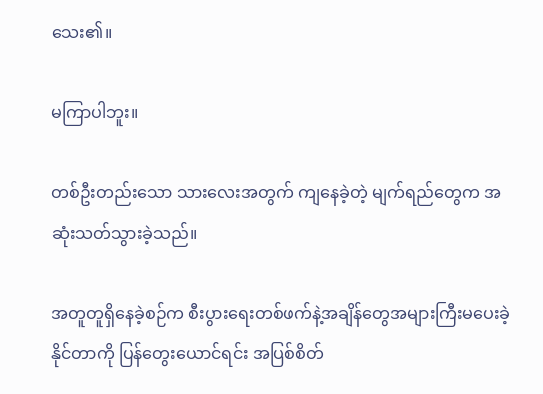သေး၏။

မကြာပါဘူး။

တစ်ဦးတည်းသော သားလေးအတွက် ကျနေခဲ့တဲ့ မျက်ရည်တွေက အဆုံးသတ်သွားခဲ့သည်။

အတူတူရှိနေခဲ့စဉ်က စီးပွားရေးတစ်ဖက်နဲ့အချိန်တွေအများကြီးမပေးခဲ့နိုင်တာကို ပြန်တွေးယောင်ရင်း အပြစ်စိတ်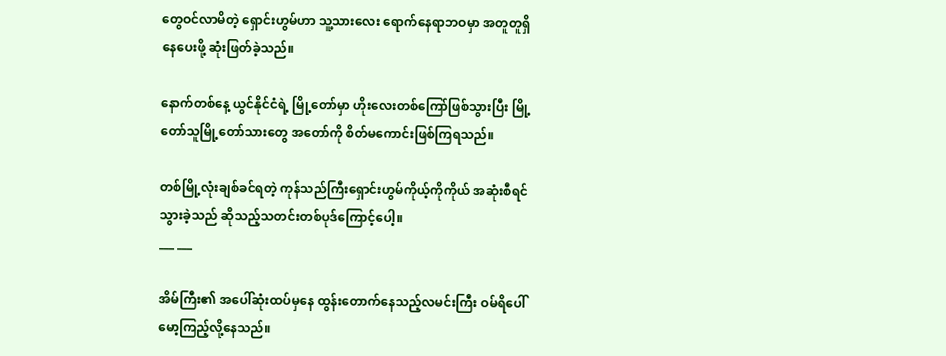တွေဝင်လာမိတဲ့ ရှောင်းဟွမ်ဟာ သူ့သားလေး ရောက်နေရာဘဝမှာ အတူတူရှိနေပေးဖို့ ဆုံးဖြတ်ခဲ့သည်။

နောက်တစ်နေ့ ယွင်နိုင်ငံရဲ့ မြို့တော်မှာ ဟိုးလေးတစ်ကြော်ဖြစ်သွားပြီး မြို့တော်သူမြို့တော်သားတွေ အတော်ကို စိတ်မကောင်းဖြစ်ကြရသည်။

တစ်မြို့လုံးချစ်ခင်ရတဲ့ ကုန်သည်ကြီးရှောင်းဟွမ်ကိုယ့်ကိုကိုယ် အဆုံးစီရင်သွားခဲ့သည် ဆိုသည့်သတင်းတစ်ပုဒ်ကြောင့်ပေါ့။
___ ___

အိမ်ကြီး၏ အပေါ်ဆုံးထပ်မှနေ ထွန်းတောက်နေသည့်လမင်းကြီး ဝမ်ရိပေါ် မော့ကြည့်လို့နေသည်။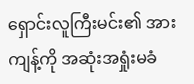ရှောင်းလူကြီးမင်း၏ အားကျန့်ကို အဆုံးအရှုံးမခံ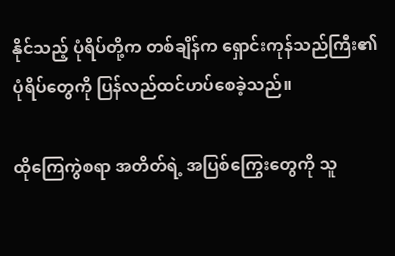နိုင်သည့် ပုံရိပ်တို့က တစ်ချိန်က ရှောင်းကုန်သည်ကြီး၏ ပုံရိပ်တွေကို ပြန်လည်ထင်ဟပ်စေခဲ့သည်။

ထိုကြေကွဲစရာ အတိတ်ရဲ့ အပြစ်ကြွေးတွေကို သူ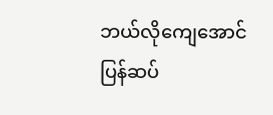ဘယ်လိုကျေအောင်ပြန်ဆပ်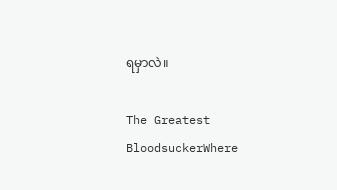ရမှာလဲ။

The Greatest BloodsuckerWhere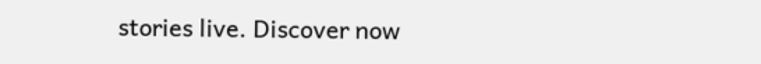stories live. Discover now